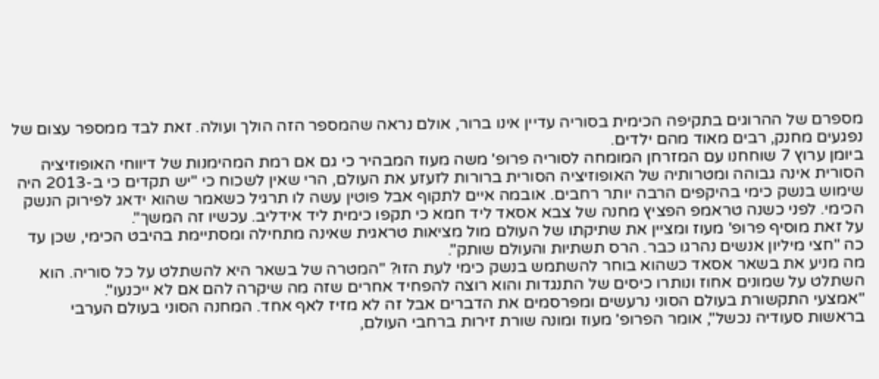מספרם של ההרוגים בתקיפה הכימית בסוריה עדיין אינו ברור, אולם נראה שהמספר הזה הולך ועולה. זאת לבד ממספר עצום של נפגעים מחנק, רבים מאוד מהם ילדים.
ביומן ערוץ 7 שוחחנו עם המזרחן המומחה לסוריה פרופ' משה מעוז המבהיר כי גם אם רמת המהימנות של דיווחי האופוזיציה הסורית אינה גבוהה ומטרותיה של האופוזיציה הסורית ברורות לזעזע את העולם, הרי שאין לשכוח כי "יש תקדים כי ב-2013 היה שימוש בנשק כימי בהיקפים הרבה יותר רחבים. אובמה איים לתקוף אבל פוטין עשה לו תרגיל כשאמר שהוא ידאג לפירוק הנשק הכימי. לפני כשנה טראמפ הפציץ מחנה של צבא אסאד ליד חמא כי תקפו כימית ליד אידליב. עכשיו זה המשך".
על זאת מוסיף פרופ' מעוז ומציין את שתיקתו של העולם מול מציאות טראגית שאינה מתחילה ומסתיימת בהיבט הכימי, שכן עד כה "חצי מיליון אנשים נהרגו כבר. הרס תשתיות והעולם שותק".
מה מניע את בשאר אסאד כשהוא בוחר להשתמש בנשק כימי לעת הזו? "המטרה של בשאר היא להשתלט על כל סוריה. הוא השתלט על שמונים אחוז ונותרו כיסים של התנגדות והוא רוצה להפחיד אחרים שזה מה שיקרה להם אם לא ייכנעו".
"אמצעי התקשורת בעולם הסוני נרעשים ומפרסמים את הדברים אבל זה לא מזיז לאף אחד. המחנה הסוני בעולם הערבי בראשות סעודיה נכשל", אומר הפרופ' מעוז ומונה שורת זירות ברחבי העולם,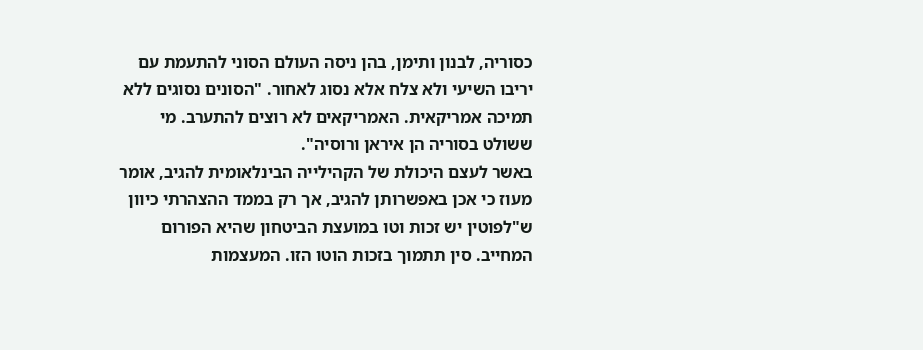כסוריה, לבנון ותימן, בהן ניסה העולם הסוני להתעמת עם יריבו השיעי ולא צלח אלא נסוג לאחור. "הסונים נסוגים ללא תמיכה אמריקאית. האמריקאים לא רוצים להתערב. מי ששולט בסוריה הן איראן ורוסיה".
באשר לעצם היכולת של הקהילייה הבינלאומית להגיב, אומר מעוז כי אכן באפשרותן להגיב, אך רק בממד ההצהרתי כיוון ש"לפוטין יש זכות וטו במועצת הביטחון שהיא הפורום המחייב. סין תתמוך בזכות הוטו הזו. המעצמות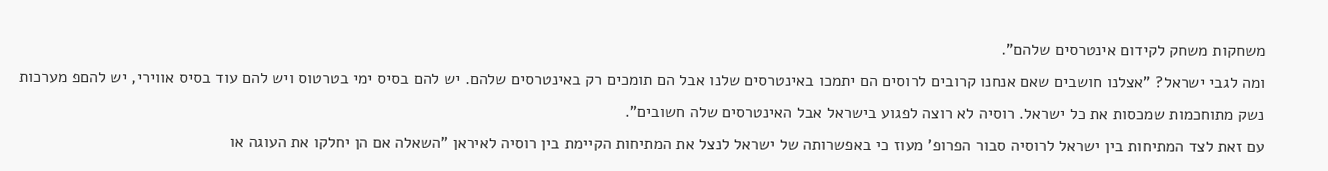משחקות משחק לקידום אינטרסים שלהם".
ומה לגבי ישראל? "אצלנו חושבים שאם אנחנו קרובים לרוסים הם יתמכו באינטרסים שלנו אבל הם תומכים רק באינטרסים שלהם. יש להם בסיס ימי בטרטוס ויש להם עוד בסיס אווירי, יש להםפ מערכות נשק מתוחכמות שמכסות את כל ישראל. רוסיה לא רוצה לפגוע בישראל אבל האינטרסים שלה חשובים".
עם זאת לצד המתיחות בין ישראל לרוסיה סבור הפרופ' מעוז כי באפשרותה של ישראל לנצל את המתיחות הקיימת בין רוסיה לאיראן "השאלה אם הן יחלקו את העוגה או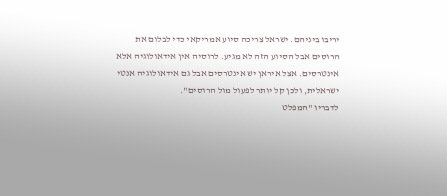יריבו ביניהם. ישראל צריכה סיוע אמריקאי כדי לבלום את הרוסים אבל הסיוע הזה לא מגיע. לרוסיה אין אידאולוגיה אלא אינטרסים. אצל איראן יש אינטרסים אבל גם אידאולוגיה אנטי ישראלית, ולכן קל יותר לפעול מול הרוסים".
לדבריו "המפלט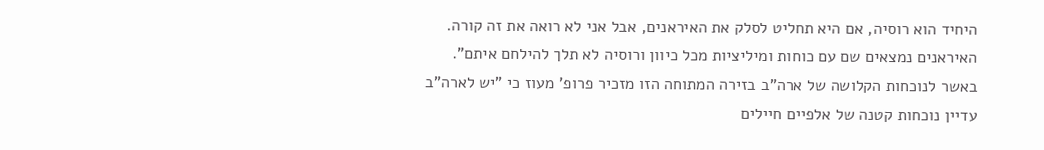היחיד הוא רוסיה, אם היא תחליט לסלק את האיראנים, אבל אני לא רואה את זה קורה. האיראנים נמצאים שם עם כוחות ומיליציות מכל כיוון ורוסיה לא תלך להילחם איתם".
באשר לנוכחות הקלושה של ארה"ב בזירה המתוחה הזו מזכיר פרופ' מעוז כי "יש לארה"ב עדיין נוכחות קטנה של אלפיים חיילים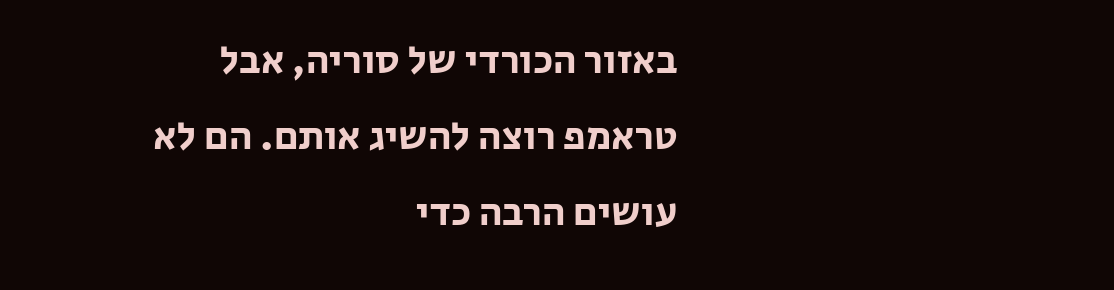באזור הכורדי של סוריה, אבל טראמפ רוצה להשיג אותם. הם לא עושים הרבה כדי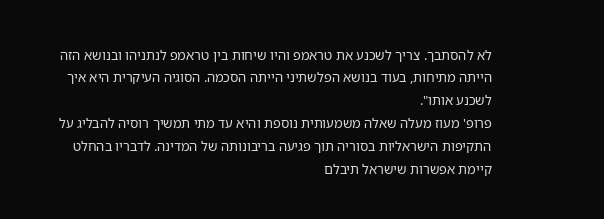לא להסתבך. צריך לשכנע את טראמפ והיו שיחות בין טראמפ לנתניהו ובנושא הזה הייתה מתיחות, בעוד בנושא הפלשתיני הייתה הסכמה. הסוגיה העיקרית היא איך לשכנע אותו".
פרופ' מעוז מעלה שאלה משמעותית נוספת והיא עד מתי תמשיך רוסיה להבליג על התקיפות הישראליות בסוריה תוך פגיעה בריבונותה של המדינה. לדבריו בהחלט קיימת אפשרות שישראל תיבלם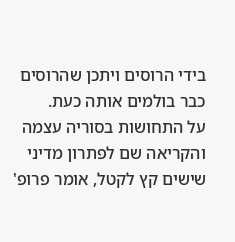בידי הרוסים ויתכן שהרוסים כבר בולמים אותה כעת.
על התחושות בסוריה עצמה והקריאה שם לפתרון מדיני שישים קץ לקטל, אומר פרופ'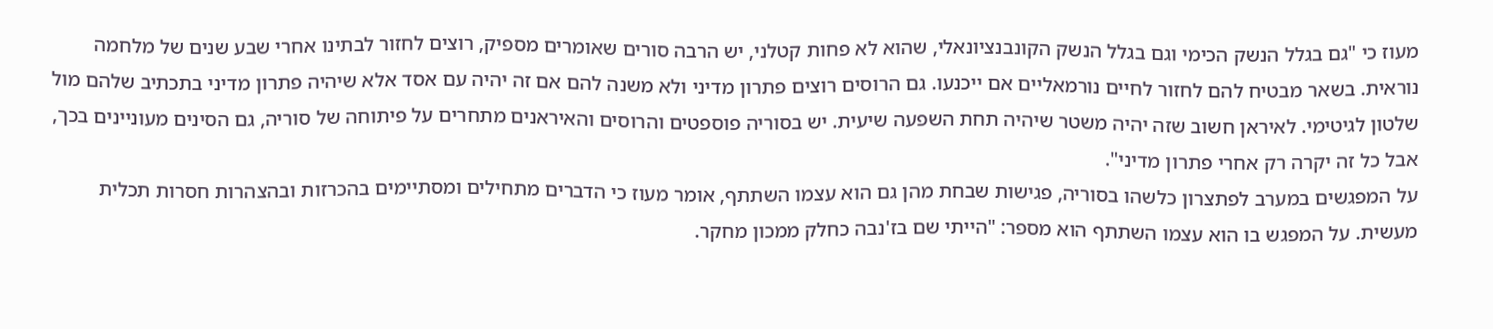מעוז כי "גם בגלל הנשק הכימי וגם בגלל הנשק הקונבנציונאלי, שהוא לא פחות קטלני, יש הרבה סורים שאומרים מספיק, רוצים לחזור לבתינו אחרי שבע שנים של מלחמה נוראית. בשאר מבטיח להם לחזור לחיים נורמאליים אם ייכנעו. גם הרוסים רוצים פתרון מדיני ולא משנה להם אם זה יהיה עם אסד אלא שיהיה פתרון מדיני בתכתיב שלהם מול שלטון לגיטימי. לאיראן חשוב שזה יהיה משטר שיהיה תחת השפעה שיעית. יש בסוריה פוספטים והרוסים והאיראנים מתחרים על פיתוחה של סוריה, גם הסינים מעוניינים בכך, אבל כל זה יקרה רק אחרי פתרון מדיני".
על המפגשים במערב לפתצרון כלשהו בסוריה, פגישות שבחת מהן גם הוא עצמו השתתף, אומר מעוז כי הדברים מתחילים ומסתיימים בהכרזות ובהצהרות חסרות תכלית מעשית. על המפגש בו הוא עצמו השתתף הוא מספר: "הייתי שם בז'נבה כחלק ממכון מחקר.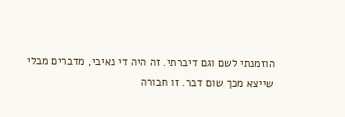הוזמנתי לשם וגם דיברתי. זה היה די נאיבי, מדברים מבלי שייצא מכך שום דבר. זו חבורה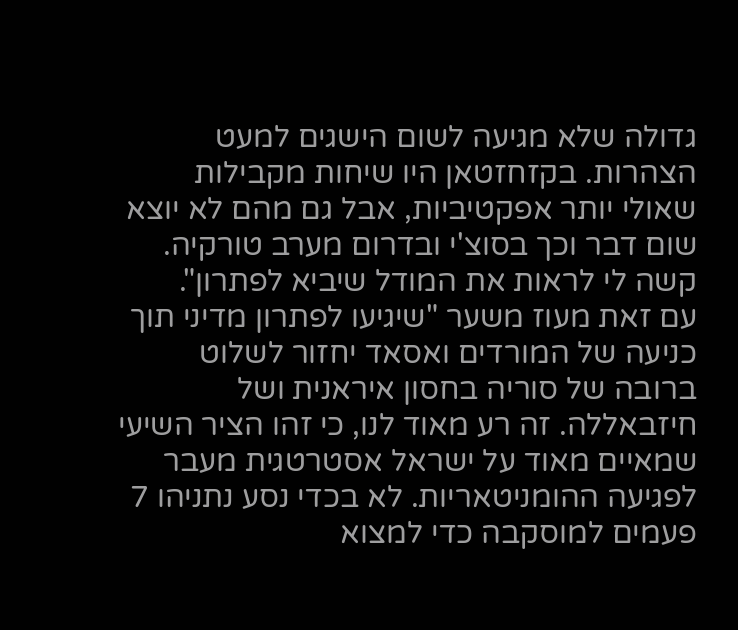גדולה שלא מגיעה לשום הישגים למעט הצהרות. בקזחזטאן היו שיחות מקבילות שאולי יותר אפקטיביות, אבל גם מהם לא יוצא שום דבר וכך בסוצ'י ובדרום מערב טורקיה. קשה לי לראות את המודל שיביא לפתרון".
עם זאת מעוז משער "שיגיעו לפתרון מדיני תוך כניעה של המורדים ואסאד יחזור לשלוט ברובה של סוריה בחסון איראנית ושל חיזבאללה. זה רע מאוד לנו, כי זהו הציר השיעי שמאיים מאוד על ישראל אסטרטגית מעבר לפגיעה ההומניטאריות. לא בכדי נסע נתניהו 7 פעמים למוסקבה כדי למצוא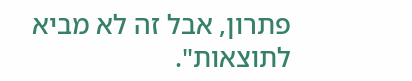פתרון, אבל זה לא מביא לתוצאות".